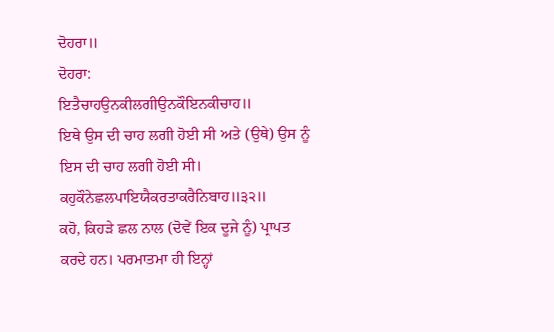ਦੋਹਰਾ॥
ਦੋਹਰਾ:
ਇਤੈਚਾਹਉਨਕੀਲਗੀਉਨਕੌਇਨਕੀਚਾਹ॥
ਇਥੇ ਉਸ ਦੀ ਚਾਹ ਲਗੀ ਹੋਈ ਸੀ ਅਤੇ (ਉਥੇ) ਉਸ ਨੂੰ ਇਸ ਦੀ ਚਾਹ ਲਗੀ ਹੋਈ ਸੀ।
ਕਹੁਕੌਨੇਛਲਪਾਇਯੈਕਰਤਾਕਰੈਨਿਬਾਹ॥੩੨॥
ਕਹੋ, ਕਿਹੜੇ ਛਲ ਨਾਲ (ਦੋਵੇਂ ਇਕ ਦੂਜੇ ਨੂੰ) ਪ੍ਰਾਪਤ ਕਰਦੇ ਹਨ। ਪਰਮਾਤਮਾ ਹੀ ਇਨ੍ਹਾਂ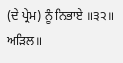(ਦੇ ਪ੍ਰੇਮ) ਨੂੰ ਨਿਭਾਏ ॥੩੨॥
ਅੜਿਲ॥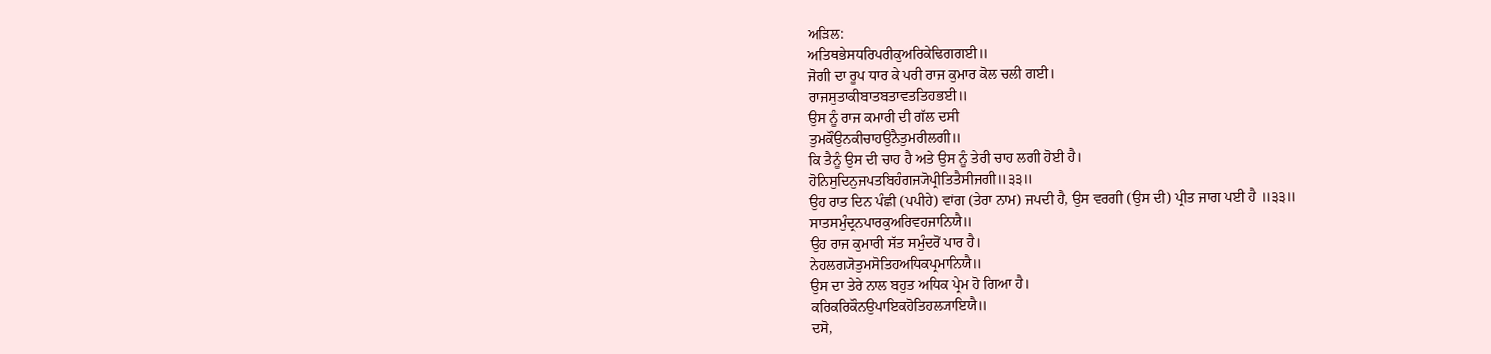ਅੜਿਲ:
ਅਤਿਥਭੇਸਧਰਿਪਰੀਕੁਅਰਿਕੇਢਿਗਗਈ॥
ਜੋਗੀ ਦਾ ਰੂਪ ਧਾਰ ਕੇ ਪਰੀ ਰਾਜ ਕੁਮਾਰ ਕੋਲ ਚਲੀ ਗਈ।
ਰਾਜਸੁਤਾਕੀਬਾਤਬਤਾਵਤਤਿਹਭਈ॥
ਉਸ ਨੂੰ ਰਾਜ ਕਮਾਰੀ ਦੀ ਗੱਲ ਦਸੀ
ਤੁਮਕੌਉਨਕੀਚਾਹਉਨੈਤੁਮਰੀਲਗੀ॥
ਕਿ ਤੈਨੂੰ ਉਸ ਦੀ ਚਾਹ ਹੈ ਅਤੇ ਉਸ ਨੂੰ ਤੇਰੀ ਚਾਹ ਲਗੀ ਹੋਈ ਹੈ।
ਹੋਨਿਸੁਦਿਨੁਜਪਤਬਿਹੰਗਜ੍ਯੋਪ੍ਰੀਤਿਤੈਸੀਜਗੀ॥੩੩॥
ਉਹ ਰਾਤ ਦਿਨ ਪੰਛੀ (ਪਪੀਹੇ) ਵਾਂਗ (ਤੇਰਾ ਨਾਮ) ਜਪਦੀ ਹੈ, ਉਸ ਵਰਗੀ (ਉਸ ਦੀ) ਪ੍ਰੀਤ ਜਾਗ ਪਈ ਹੈ ॥੩੩॥
ਸਾਤਸਮੁੰਦ੍ਰਨਪਾਰਕੁਅਰਿਵਹਜਾਨਿਯੈ॥
ਉਹ ਰਾਜ ਕੁਮਾਰੀ ਸੱਤ ਸਮੁੰਦਰੋਂ ਪਾਰ ਹੈ।
ਨੇਹਲਗ੍ਯੋਤੁਮਸੋਤਿਹਅਧਿਕਪ੍ਰਮਾਨਿਯੈ॥
ਉਸ ਦਾ ਤੇਰੇ ਨਾਲ ਬਹੁਤ ਅਧਿਕ ਪ੍ਰੇਮ ਹੋ ਗਿਆ ਹੈ।
ਕਰਿਕਰਿਕੌਨਉਪਾਇਕਹੋਤਿਹਲ੍ਯਾਇਯੈ॥
ਦਸੋ,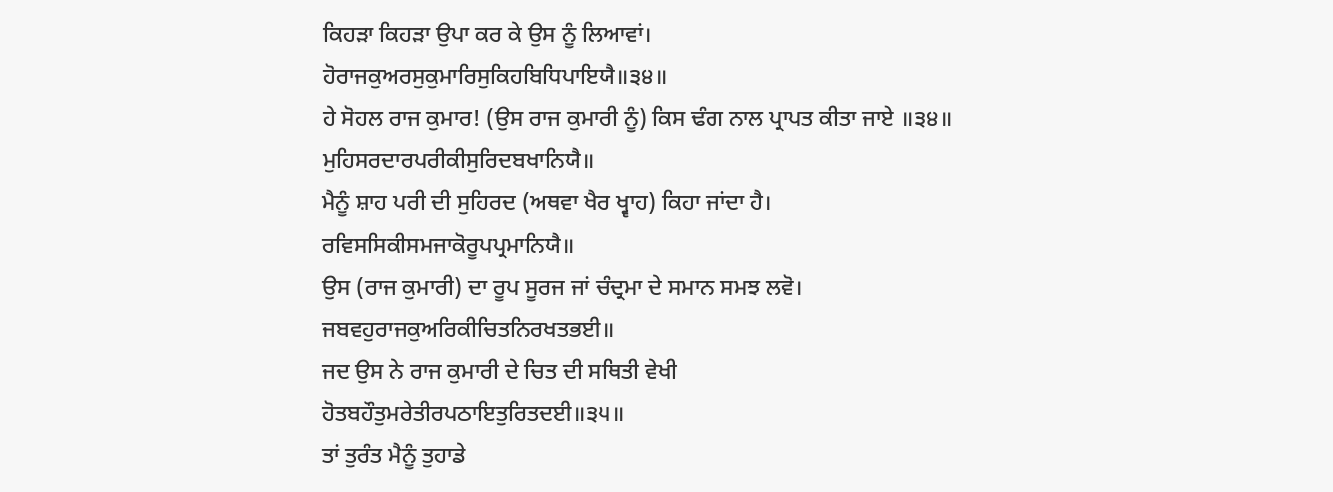ਕਿਹੜਾ ਕਿਹੜਾ ਉਪਾ ਕਰ ਕੇ ਉਸ ਨੂੰ ਲਿਆਵਾਂ।
ਹੋਰਾਜਕੁਅਰਸੁਕੁਮਾਰਿਸੁਕਿਹਬਿਧਿਪਾਇਯੈ॥੩੪॥
ਹੇ ਸੋਹਲ ਰਾਜ ਕੁਮਾਰ! (ਉਸ ਰਾਜ ਕੁਮਾਰੀ ਨੂੰ) ਕਿਸ ਢੰਗ ਨਾਲ ਪ੍ਰਾਪਤ ਕੀਤਾ ਜਾਏ ॥੩੪॥
ਮੁਹਿਸਰਦਾਰਪਰੀਕੀਸੁਰਿਦਬਖਾਨਿਯੈ॥
ਮੈਨੂੰ ਸ਼ਾਹ ਪਰੀ ਦੀ ਸੁਹਿਰਦ (ਅਥਵਾ ਖੈਰ ਖ੍ਵਾਹ) ਕਿਹਾ ਜਾਂਦਾ ਹੈ।
ਰਵਿਸਸਿਕੀਸਮਜਾਕੋਰੂਪਪ੍ਰਮਾਨਿਯੈ॥
ਉਸ (ਰਾਜ ਕੁਮਾਰੀ) ਦਾ ਰੂਪ ਸੂਰਜ ਜਾਂ ਚੰਦ੍ਰਮਾ ਦੇ ਸਮਾਨ ਸਮਝ ਲਵੋ।
ਜਬਵਹੁਰਾਜਕੁਅਰਿਕੀਚਿਤਨਿਰਖਤਭਈ॥
ਜਦ ਉਸ ਨੇ ਰਾਜ ਕੁਮਾਰੀ ਦੇ ਚਿਤ ਦੀ ਸਥਿਤੀ ਵੇਖੀ
ਹੋਤਬਹੌਤੁਮਰੇਤੀਰਪਠਾਇਤੁਰਿਤਦਈ॥੩੫॥
ਤਾਂ ਤੁਰੰਤ ਮੈਨੂੰ ਤੁਹਾਡੇ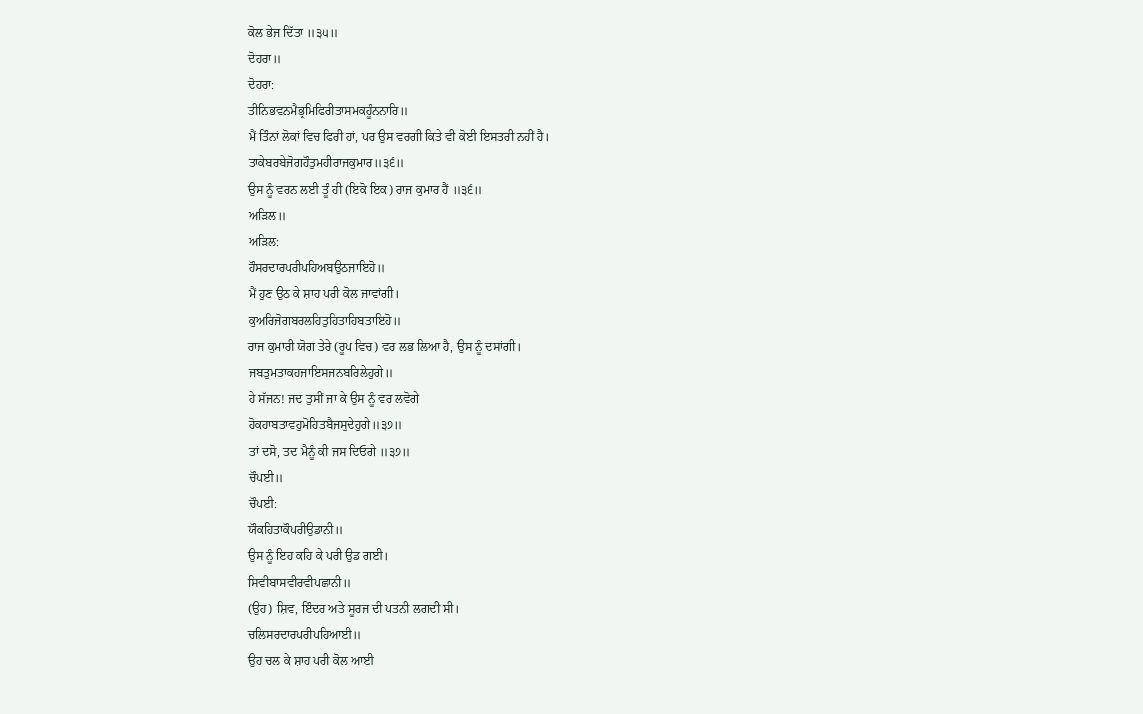ਕੋਲ ਭੇਜ ਦਿੱਤਾ ॥੩੫॥
ਦੋਹਰਾ॥
ਦੋਹਰਾ:
ਤੀਨਿਭਵਨਮੈਭ੍ਰਮਿਫਿਰੀਤਾਸਮਕਹੂੰਨਨਾਰਿ॥
ਮੈਂ ਤਿੰਨਾਂ ਲੋਕਾਂ ਵਿਚ ਫਿਰੀ ਹਾਂ, ਪਰ ਉਸ ਵਰਗੀ ਕਿਤੇ ਵੀ ਕੋਈ ਇਸਤਰੀ ਨਹੀਂ ਹੈ।
ਤਾਕੇਬਰਬੇਜੋਗਹੌਤੁਮਹੀਰਾਜਕੁਮਾਰ॥੩੬॥
ਉਸ ਨੂੰ ਵਰਨ ਲਈ ਤੂੰ ਹੀ (ਇਕੋ ਇਕ) ਰਾਜ ਕੁਮਾਰ ਹੈਂ ॥੩੬॥
ਅੜਿਲ॥
ਅੜਿਲ:
ਹੌਸਰਦਾਰਪਰੀਪਹਿਅਬਉਠਜਾਇਹੋ॥
ਮੈਂ ਹੁਣ ਉਠ ਕੇ ਸ਼ਾਹ ਪਰੀ ਕੋਲ ਜਾਵਾਂਗੀ।
ਕੁਅਰਿਜੋਗਬਰਲਹਿਤੁਹਿਤਾਹਿਬਤਾਇਹੋ॥
ਰਾਜ ਕੁਮਾਰੀ ਯੋਗ ਤੇਰੇ (ਰੂਪ ਵਿਚ) ਵਰ ਲਭ ਲਿਆ ਹੈ, ਉਸ ਨੂੰ ਦਸਾਂਗੀ।
ਜਬਤੁਮਤਾਕਹਜਾਇਸਜਨਬਰਿਲੇਹੁਗੇ॥
ਹੇ ਸੱਜਨ! ਜਦ ਤੁਸੀਂ ਜਾ ਕੇ ਉਸ ਨੂੰ ਵਰ ਲਵੋਗੇ
ਹੋਕਹਾਬਤਾਵਹੁਮੋਹਿਤਬੈਜਸੁਦੇਹੁਗੇ॥੩੭॥
ਤਾਂ ਦਸੋ, ਤਦ ਮੈਨੂੰ ਕੀ ਜਸ ਦਿਓਗੇ ॥੩੭॥
ਚੌਪਈ॥
ਚੌਪਈ:
ਯੌਕਹਿਤਾਕੌਪਰੀਉਡਾਨੀ॥
ਉਸ ਨੂੰ ਇਹ ਕਹਿ ਕੇ ਪਰੀ ਉਡ ਗਈ।
ਸਿਵੀਬਾਸਵੀਰਵੀਪਛਾਨੀ॥
(ਉਹ) ਸ਼ਿਵ, ਇੰਦਰ ਅਤੇ ਸੂਰਜ ਦੀ ਪਤਨੀ ਲਗਦੀ ਸੀ।
ਚਲਿਸਰਦਾਰਪਰੀਪਹਿਆਈ॥
ਉਹ ਚਲ ਕੇ ਸ਼ਾਹ ਪਰੀ ਕੋਲ ਆਈ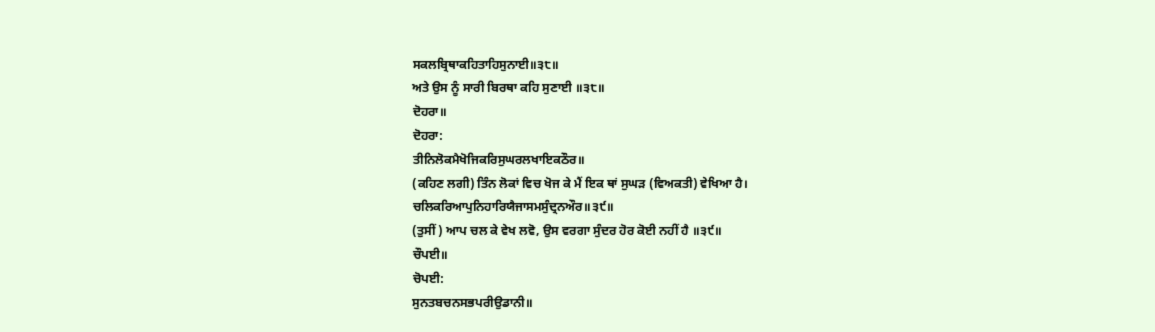ਸਕਲਬ੍ਰਿਥਾਕਹਿਤਾਹਿਸੁਨਾਈ॥੩੮॥
ਅਤੇ ਉਸ ਨੂੰ ਸਾਰੀ ਬਿਰਥਾ ਕਹਿ ਸੁਣਾਈ ॥੩੮॥
ਦੋਹਰਾ॥
ਦੋਹਰਾ:
ਤੀਨਿਲੋਕਮੈਖੋਜਿਕਰਿਸੁਘਰਲਖਾਇਕਠੌਰ॥
(ਕਹਿਣ ਲਗੀ) ਤਿੰਨ ਲੋਕਾਂ ਵਿਚ ਖੋਜ ਕੇ ਮੈਂ ਇਕ ਥਾਂ ਸੁਘੜ (ਵਿਅਕਤੀ) ਵੇਖਿਆ ਹੈ।
ਚਲਿਕਰਿਆਪੁਨਿਹਾਰਿਯੈਜਾਸਮਸੁੰਦ੍ਰਨਔਰ॥੩੯॥
(ਤੁਸੀਂ) ਆਪ ਚਲ ਕੇ ਵੇਖ ਲਵੋ, ਉਸ ਵਰਗਾ ਸੁੰਦਰ ਹੋਰ ਕੋਈ ਨਹੀਂ ਹੈ ॥੩੯॥
ਚੌਪਈ॥
ਚੋਪਈ:
ਸੁਨਤਬਚਨਸਭਪਰੀਉਡਾਨੀ॥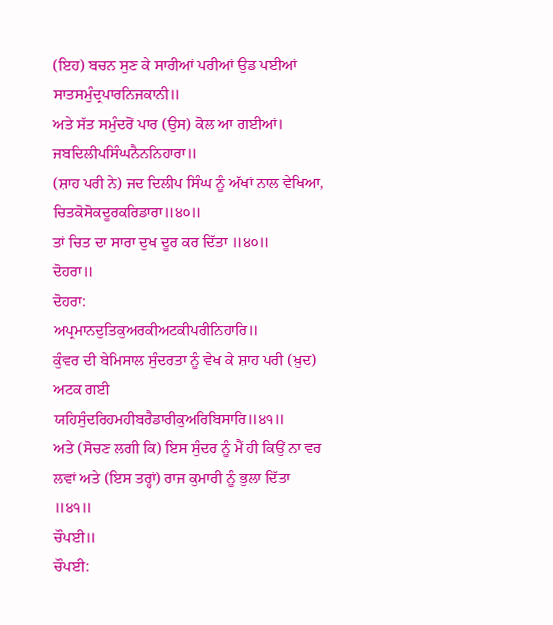(ਇਹ) ਬਚਨ ਸੁਣ ਕੇ ਸਾਰੀਆਂ ਪਰੀਆਂ ਉਡ ਪਈਆਂ
ਸਾਤਸਮੁੰਦ੍ਰਪਾਰਨਿਜਕਾਨੀ॥
ਅਤੇ ਸੱਤ ਸਮੁੰਦਰੋਂ ਪਾਰ (ਉਸ) ਕੋਲ ਆ ਗਈਆਂ।
ਜਬਦਿਲੀਪਸਿੰਘਨੈਨਨਿਹਾਰਾ॥
(ਸ਼ਾਹ ਪਰੀ ਨੇ) ਜਦ ਦਿਲੀਪ ਸਿੰਘ ਨੂੰ ਅੱਖਾਂ ਨਾਲ ਵੇਖਿਆ,
ਚਿਤਕੋਸੋਕਦੂਰਕਰਿਡਾਰਾ॥੪੦॥
ਤਾਂ ਚਿਤ ਦਾ ਸਾਰਾ ਦੁਖ ਦੂਰ ਕਰ ਦਿੱਤਾ ॥੪੦॥
ਦੋਹਰਾ॥
ਦੋਹਰਾ:
ਅਪ੍ਰਮਾਨਦੁਤਿਕੁਅਰਕੀਅਟਕੀਪਰੀਨਿਹਾਰਿ॥
ਕੁੰਵਰ ਦੀ ਬੇਮਿਸਾਲ ਸੁੰਦਰਤਾ ਨੂੰ ਵੇਖ ਕੇ ਸ਼ਾਹ ਪਰੀ (ਖ਼ੁਦ) ਅਟਕ ਗਈ
ਯਹਿਸੁੰਦਰਿਹਮਹੀਬਰੈਡਾਰੀਕੁਅਰਿਬਿਸਾਰਿ॥੪੧॥
ਅਤੇ (ਸੋਚਣ ਲਗੀ ਕਿ) ਇਸ ਸੁੰਦਰ ਨੂੰ ਮੈਂ ਹੀ ਕਿਉਂ ਨਾ ਵਰ ਲਵਾਂ ਅਤੇ (ਇਸ ਤਰ੍ਹਾਂ) ਰਾਜ ਕੁਮਾਰੀ ਨੂੰ ਭੁਲਾ ਦਿੱਤਾ ॥੪੧॥
ਚੌਪਈ॥
ਚੌਪਈ: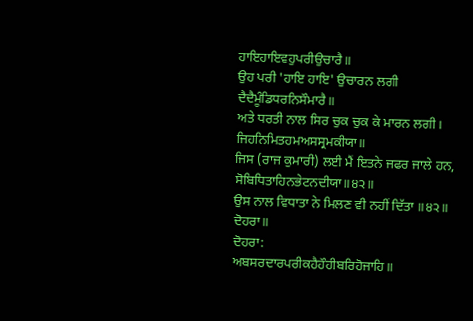ਹਾਇਹਾਇਵਹੁਪਰੀਉਚਾਰੈ॥
ਉਹ ਪਰੀ 'ਹਾਇ ਹਾਇ' ਉਚਾਰਨ ਲਗੀ
ਦੈਦੈਮੂੰਡਿਧਰਨਿਸੌਮਾਰੈ॥
ਅਤੇ ਧਰਤੀ ਨਾਲ ਸਿਰ ਚੁਕ ਚੁਕ ਕੇ ਮਾਰਨ ਲਗੀ।
ਜਿਹਨਿਮਿਤਹਮਅਸਸ੍ਰਮਕੀਯਾ॥
ਜਿਸ (ਰਾਜ ਕੁਮਾਰੀ) ਲਈ ਮੈਂ ਇਤਨੇ ਜਫਰ ਜਾਲੇ ਹਨ,
ਸੋਬਿਧਿਤਾਹਿਨਭੇਟਨਦੀਯਾ॥੪੨॥
ਉਸ ਨਾਲ ਵਿਧਾਤਾ ਨੇ ਮਿਲਣ ਵੀ ਨਹੀਂ ਦਿੱਤਾ ॥੪੨॥
ਦੋਹਰਾ॥
ਦੋਹਰਾ:
ਅਬਸਰਦਾਰਪਰੀਕਹੈਹੌਹੀਬਰਿਹੋਜਾਹਿ॥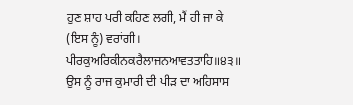ਹੁਣ ਸ਼ਾਹ ਪਰੀ ਕਹਿਣ ਲਗੀ, ਮੈਂ ਹੀ ਜਾ ਕੇ (ਇਸ ਨੂੰ) ਵਰਾਂਗੀ।
ਪੀਰਕੁਅਰਿਕੀਨਕਰੈਲਾਜਨਆਵਤਤਾਹਿ॥੪੩॥
ਉਸ ਨੂੰ ਰਾਜ ਕੁਮਾਰੀ ਦੀ ਪੀੜ ਦਾ ਅਹਿਸਾਸ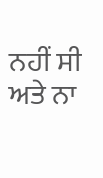ਨਹੀਂ ਸੀ ਅਤੇ ਨਾ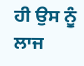ਹੀ ਉਸ ਨੂੰ ਲਾਜ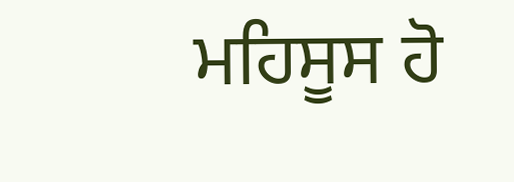ਮਹਿਸੂਸ ਹੋ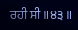ਰਹੀ ਸੀ ॥੪੩॥